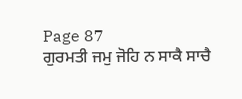Page 87
ਗੁਰਮਤੀ ਜਮੁ ਜੋਹਿ ਨ ਸਾਕੈ ਸਾਚੈ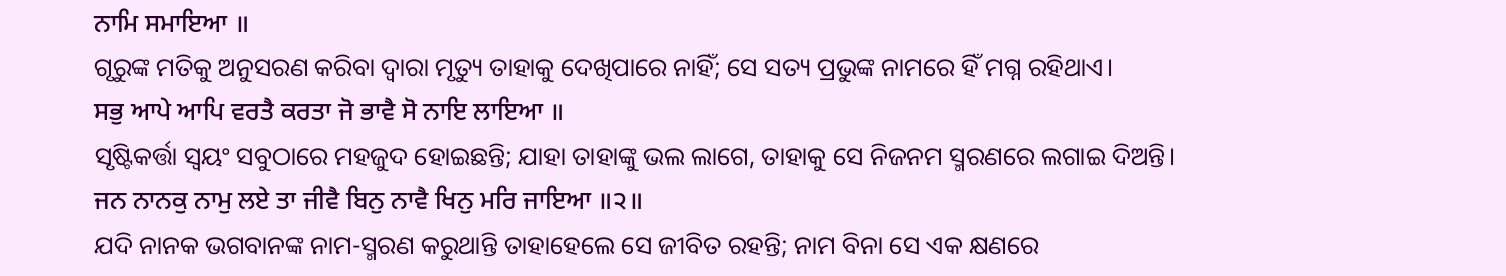ਨਾਮਿ ਸਮਾਇਆ ॥
ଗୃରୁଙ୍କ ମତିକୁ ଅନୁସରଣ କରିବା ଦ୍ଵାରା ମୃତ୍ୟୁ ତାହାକୁ ଦେଖିପାରେ ନାହିଁ; ସେ ସତ୍ୟ ପ୍ରଭୁଙ୍କ ନାମରେ ହିଁ ମଗ୍ନ ରହିଥାଏ।
ਸਭੁ ਆਪੇ ਆਪਿ ਵਰਤੈ ਕਰਤਾ ਜੋ ਭਾਵੈ ਸੋ ਨਾਇ ਲਾਇਆ ॥
ସୃଷ୍ଟିକର୍ତ୍ତା ସ୍ଵୟଂ ସବୁଠାରେ ମହଜୁଦ ହୋଇଛନ୍ତି; ଯାହା ତାହାଙ୍କୁ ଭଲ ଲାଗେ, ତାହାକୁ ସେ ନିଜନମ ସ୍ମରଣରେ ଲଗାଇ ଦିଅନ୍ତି।
ਜਨ ਨਾਨਕੁ ਨਾਮੁ ਲਏ ਤਾ ਜੀਵੈ ਬਿਨੁ ਨਾਵੈ ਖਿਨੁ ਮਰਿ ਜਾਇਆ ॥੨॥
ଯଦି ନାନକ ଭଗବାନଙ୍କ ନାମ-ସ୍ମରଣ କରୁଥାନ୍ତି ତାହାହେଲେ ସେ ଜୀବିତ ରହନ୍ତି; ନାମ ବିନା ସେ ଏକ କ୍ଷଣରେ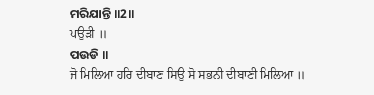ମରିଯାନ୍ତି ॥2॥
ਪਉੜੀ ॥
ପଉଡି ॥
ਜੋ ਮਿਲਿਆ ਹਰਿ ਦੀਬਾਣ ਸਿਉ ਸੋ ਸਭਨੀ ਦੀਬਾਣੀ ਮਿਲਿਆ ॥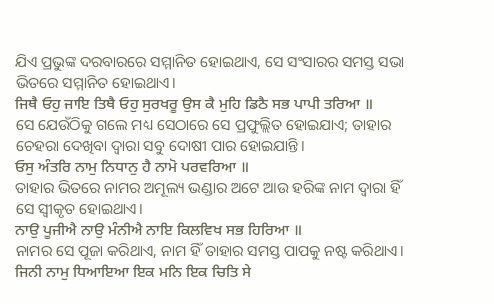ଯିଏ ପ୍ରଭୁଙ୍କ ଦରବାରରେ ସମ୍ମାନିତ ହୋଇଥାଏ, ସେ ସଂସାରର ସମସ୍ତ ସଭା ଭିତରେ ସମ୍ମାନିତ ହୋଇଥାଏ।
ਜਿਥੈ ਓਹੁ ਜਾਇ ਤਿਥੈ ਓਹੁ ਸੁਰਖਰੂ ਉਸ ਕੈ ਮੁਹਿ ਡਿਠੈ ਸਭ ਪਾਪੀ ਤਰਿਆ ॥
ସେ ଯେଉଁଠିକୁ ଗଲେ ମଧ୍ୟ ସେଠାରେ ସେ ପ୍ରଫୁଲ୍ଲିତ ହୋଇଯାଏ; ତାହାର ଚେହରା ଦେଖିବା ଦ୍ଵାରା ସବୁ ଦୋଷୀ ପାର ହୋଇଯାନ୍ତି।
ਓਸੁ ਅੰਤਰਿ ਨਾਮੁ ਨਿਧਾਨੁ ਹੈ ਨਾਮੋ ਪਰਵਰਿਆ ॥
ତାହାର ଭିତରେ ନାମର ଅମୂଲ୍ୟ ଭଣ୍ଡାର ଅଟେ ଆଉ ହରିଙ୍କ ନାମ ଦ୍ଵାରା ହିଁ ସେ ସ୍ଵୀକୃତ ହୋଇଥାଏ।
ਨਾਉ ਪੂਜੀਐ ਨਾਉ ਮੰਨੀਐ ਨਾਇ ਕਿਲਵਿਖ ਸਭ ਹਿਰਿਆ ॥
ନାମର ସେ ପୂଜା କରିଥାଏ, ନାମ ହିଁ ତାହାର ସମସ୍ତ ପାପକୁ ନଷ୍ଟ କରିଥାଏ।
ਜਿਨੀ ਨਾਮੁ ਧਿਆਇਆ ਇਕ ਮਨਿ ਇਕ ਚਿਤਿ ਸੇ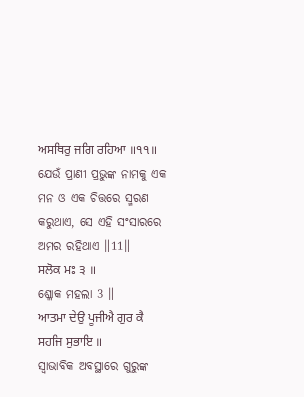ਅਸਥਿਰੁ ਜਗਿ ਰਹਿਆ ॥੧੧॥
ଯେଉଁ ପ୍ରାଣୀ ପ୍ରଭୁଙ୍କ ନାମକୁ ଏକ ମନ ଓ ଏକ ଚିତ୍ତରେ ସ୍ମରଣ କରୁଥାଏ, ସେ ଏହି ସଂସାରରେ ଅମର ରହିଥାଏ ॥11॥
ਸਲੋਕ ਮਃ ੩ ॥
ଶ୍ଳୋକ ମହଲା 3 ॥
ਆਤਮਾ ਦੇਉ ਪੂਜੀਐ ਗੁਰ ਕੈ ਸਹਜਿ ਸੁਭਾਇ ॥
ସ୍ଵାଭାବିକ ଅବସ୍ଥାରେ ଗୁରୁଙ୍କ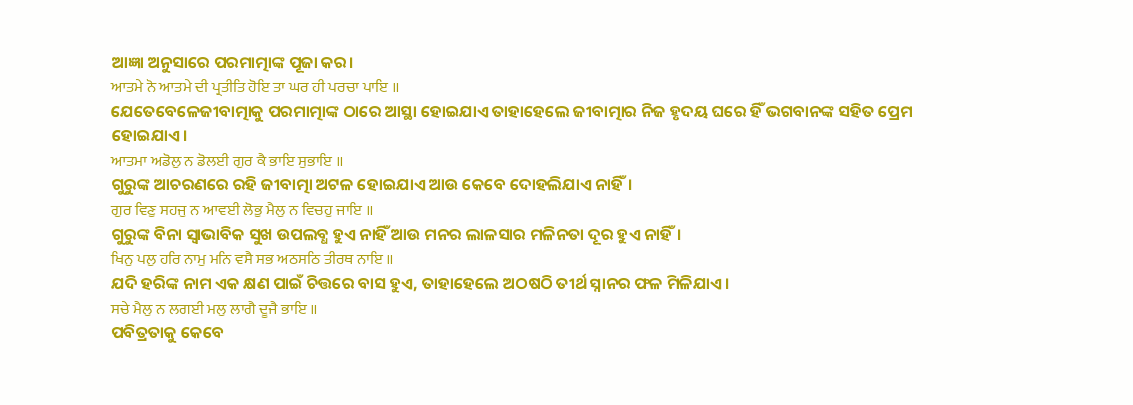ଆଜ୍ଞା ଅନୁସାରେ ପରମାତ୍ମାଙ୍କ ପୂଜା କର।
ਆਤਮੇ ਨੋ ਆਤਮੇ ਦੀ ਪ੍ਰਤੀਤਿ ਹੋਇ ਤਾ ਘਰ ਹੀ ਪਰਚਾ ਪਾਇ ॥
ଯେତେବେଳେଜୀବାତ୍ମାକୁ ପରମାତ୍ମାଙ୍କ ଠାରେ ଆସ୍ଥା ହୋଇଯାଏ ତାହାହେଲେ ଜୀବାତ୍ମାର ନିଜ ହୃଦୟ ଘରେ ହିଁ ଭଗବାନଙ୍କ ସହିତ ପ୍ରେମ ହୋଇଯାଏ।
ਆਤਮਾ ਅਡੋਲੁ ਨ ਡੋਲਈ ਗੁਰ ਕੈ ਭਾਇ ਸੁਭਾਇ ॥
ଗୁରୁଙ୍କ ଆଚରଣରେ ରହି ଜୀବାତ୍ମା ଅଟଳ ହୋଇଯାଏ ଆଉ କେବେ ଦୋହଲିଯାଏ ନାହିଁ।
ਗੁਰ ਵਿਣੁ ਸਹਜੁ ਨ ਆਵਈ ਲੋਭੁ ਮੈਲੁ ਨ ਵਿਚਹੁ ਜਾਇ ॥
ଗୁରୁଙ୍କ ବିନା ସ୍ଵାଭାବିକ ସୁଖ ଉପଲବ୍ଧ ହୁଏ ନାହିଁ ଆଉ ମନର ଲାଳସାର ମଳିନତା ଦୂର ହୁଏ ନାହିଁ।
ਖਿਨੁ ਪਲੁ ਹਰਿ ਨਾਮੁ ਮਨਿ ਵਸੈ ਸਭ ਅਠਸਠਿ ਤੀਰਥ ਨਾਇ ॥
ଯଦି ହରିଙ୍କ ନାମ ଏକ କ୍ଷଣ ପାଇଁ ଚିତ୍ତରେ ବାସ ହୁଏ, ତାହାହେଲେ ଅଠଷଠି ତୀର୍ଥ ସ୍ନାନର ଫଳ ମିଳିଯାଏ।
ਸਚੇ ਮੈਲੁ ਨ ਲਗਈ ਮਲੁ ਲਾਗੈ ਦੂਜੈ ਭਾਇ ॥
ପବିତ୍ରତାକୁ କେବେ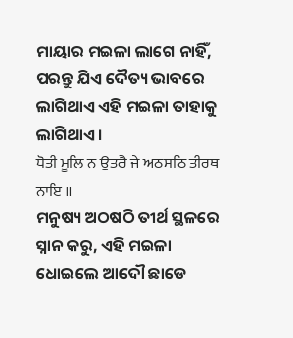ମାୟାର ମଇଳା ଲାଗେ ନାହିଁ, ପରନ୍ତୁ ଯିଏ ଦୈତ୍ୟ ଭାବରେ ଲାଗିଥାଏ ଏହି ମଇଳା ତାହାକୁ ଲାଗିଥାଏ।
ਧੋਤੀ ਮੂਲਿ ਨ ਉਤਰੈ ਜੇ ਅਠਸਠਿ ਤੀਰਥ ਨਾਇ ॥
ମନୁଷ୍ୟ ଅଠଷଠି ତୀର୍ଥ ସ୍ଥଳରେ ସ୍ନାନ କରୁ, ଏହି ମଇଳା ଧୋଇଲେ ଆଦୌ ଛାଡେ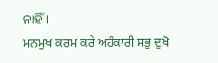ନାହିଁ।
ਮਨਮੁਖ ਕਰਮ ਕਰੇ ਅਹੰਕਾਰੀ ਸਭੁ ਦੁਖੋ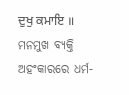ਦੁਖੁ ਕਮਾਇ ॥
ମନମୁଖ ବ୍ୟକ୍ତି ଅହଂକାରରେ ଧର୍ମ-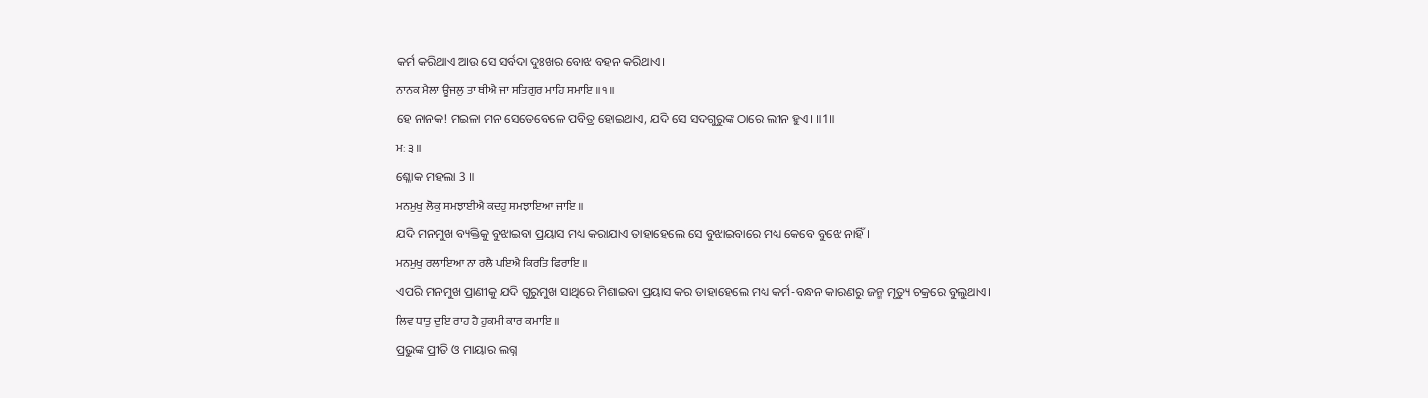କର୍ମ କରିଥାଏ ଆଉ ସେ ସର୍ବଦା ଦୁଃଖର ବୋଝ ବହନ କରିଥାଏ।
ਨਾਨਕ ਮੈਲਾ ਊਜਲੁ ਤਾ ਥੀਐ ਜਾ ਸਤਿਗੁਰ ਮਾਹਿ ਸਮਾਇ ॥੧॥
ହେ ନାନକ! ମଇଳା ମନ ସେତେବେଳେ ପବିତ୍ର ହୋଇଥାଏ, ଯଦି ସେ ସଦଗୁରୁଙ୍କ ଠାରେ ଲୀନ ହୁଏ। ॥1॥
ਮਃ ੩ ॥
ଶ୍ଳୋକ ମହଲା 3 ॥
ਮਨਮੁਖੁ ਲੋਕੁ ਸਮਝਾਈਐ ਕਦਹੁ ਸਮਝਾਇਆ ਜਾਇ ॥
ଯଦି ମନମୁଖ ବ୍ୟକ୍ତିକୁ ବୁଝାଇବା ପ୍ରୟାସ ମଧ୍ୟ କରାଯାଏ ତାହାହେଲେ ସେ ବୁଝାଇବାରେ ମଧ୍ୟ କେବେ ବୁଝେ ନାହିଁ।
ਮਨਮੁਖੁ ਰਲਾਇਆ ਨਾ ਰਲੈ ਪਇਐ ਕਿਰਤਿ ਫਿਰਾਇ ॥
ଏପରି ମନମୁଖ ପ୍ରାଣୀକୁ ଯଦି ଗୁରୁମୁଖ ସାଥିରେ ମିଶାଇବା ପ୍ରୟାସ କର ତାହାହେଲେ ମଧ୍ୟ କର୍ମ-ବନ୍ଧନ କାରଣରୁ ଜନ୍ମ ମୃତ୍ୟୁ ଚକ୍ରରେ ବୁଲୁଥାଏ।
ਲਿਵ ਧਾਤੁ ਦੁਇ ਰਾਹ ਹੈ ਹੁਕਮੀ ਕਾਰ ਕਮਾਇ ॥
ପ୍ରଭୁଙ୍କ ପ୍ରୀତି ଓ ମାୟାର ଲଗ୍ନ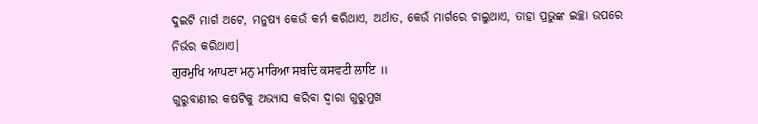ଦୁଇଟି ମାର୍ଗ ଅଟେ, ମନୁଷ୍ୟ କେଉଁ କର୍ମ କରିଥାଏ, ଅର୍ଥାତ, କେଉଁ ମାର୍ଗରେ ଚାଲୁଥାଏ, ତାହା ପ୍ରଭୁଙ୍କ ଇଚ୍ଛା ଉପରେ ନିର୍ଭର କରିଥାଏ।
ਗੁਰਮੁਖਿ ਆਪਣਾ ਮਨੁ ਮਾਰਿਆ ਸਬਦਿ ਕਸਵਟੀ ਲਾਇ ॥
ଗୁରୁବାଣୀର କଷଟିକୁ ଅଭ୍ୟାସ କରିବା ଦ୍ଵାରା ଗୁରୁମୁଖ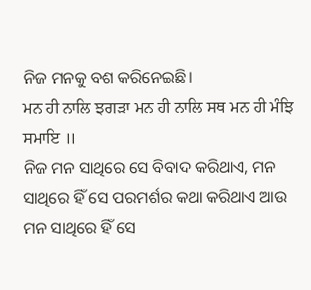ନିଜ ମନକୁ ବଶ କରିନେଇଛି।
ਮਨ ਹੀ ਨਾਲਿ ਝਗੜਾ ਮਨ ਹੀ ਨਾਲਿ ਸਥ ਮਨ ਹੀ ਮੰਝਿ ਸਮਾਇ ॥
ନିଜ ମନ ସାଥିରେ ସେ ବିବାଦ କରିଥାଏ, ମନ ସାଥିରେ ହିଁ ସେ ପରମର୍ଶର କଥା କରିଥାଏ ଆଉ ମନ ସାଥିରେ ହିଁ ସେ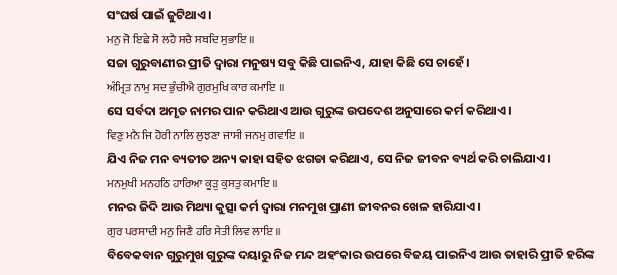ସଂଘର୍ଷ ପାଇଁ ଜୁଟିଥାଏ।
ਮਨੁ ਜੋ ਇਛੇ ਸੋ ਲਹੈ ਸਚੈ ਸਬਦਿ ਸੁਭਾਇ ॥
ସଚ୍ଚା ଗୁରୁବାଣୀର ପ୍ରୀତି ଦ୍ଵାରା ମନୁଷ୍ୟ ସବୁ କିଛି ପାଇନିଏ, ଯାହା କିଛି ସେ ଚାହେଁ।
ਅੰਮ੍ਰਿਤ ਨਾਮੁ ਸਦ ਭੁੰਚੀਐ ਗੁਰਮੁਖਿ ਕਾਰ ਕਮਾਇ ॥
ସେ ସର୍ବଦା ଅମୃତ ନାମର ପାନ କରିଥାଏ ଆଉ ଗୁରୁଙ୍କ ଉପଦେଶ ଅନୁସାରେ କର୍ମ କରିଥାଏ।
ਵਿਣੁ ਮਨੈ ਜਿ ਹੋਰੀ ਨਾਲਿ ਲੁਝਣਾ ਜਾਸੀ ਜਨਮੁ ਗਵਾਇ ॥
ଯିଏ ନିଜ ମନ ବ୍ୟତୀତ ଅନ୍ୟ କାହା ସହିତ ଝଗଡା କରିଥାଏ, ସେ ନିଜ ଜୀବନ ବ୍ୟର୍ଥ କରି ଚାଲିଯାଏ।
ਮਨਮੁਖੀ ਮਨਹਠਿ ਹਾਰਿਆ ਕੂੜੁ ਕੁਸਤੁ ਕਮਾਇ ॥
ମନର ଜିଦି ଆଉ ମିଥ୍ୟା କୁତ୍ସା କର୍ମ ଦ୍ଵାରା ମନମୁଖ ପ୍ରାଣୀ ଜୀବନର ଖେଳ ହାରିଯାଏ।
ਗੁਰ ਪਰਸਾਦੀ ਮਨੁ ਜਿਣੈ ਹਰਿ ਸੇਤੀ ਲਿਵ ਲਾਇ ॥
ବିବେକବାନ ଗୁରୁମୁଖ ଗୁରୁଙ୍କ ଦୟାରୁ ନିଜ ମନ୍ଦ ଅହଂକାର ଉପରେ ବିଜୟ ପାଇନିଏ ଆଉ ତାହାରି ପ୍ରୀତି ହରିଙ୍କ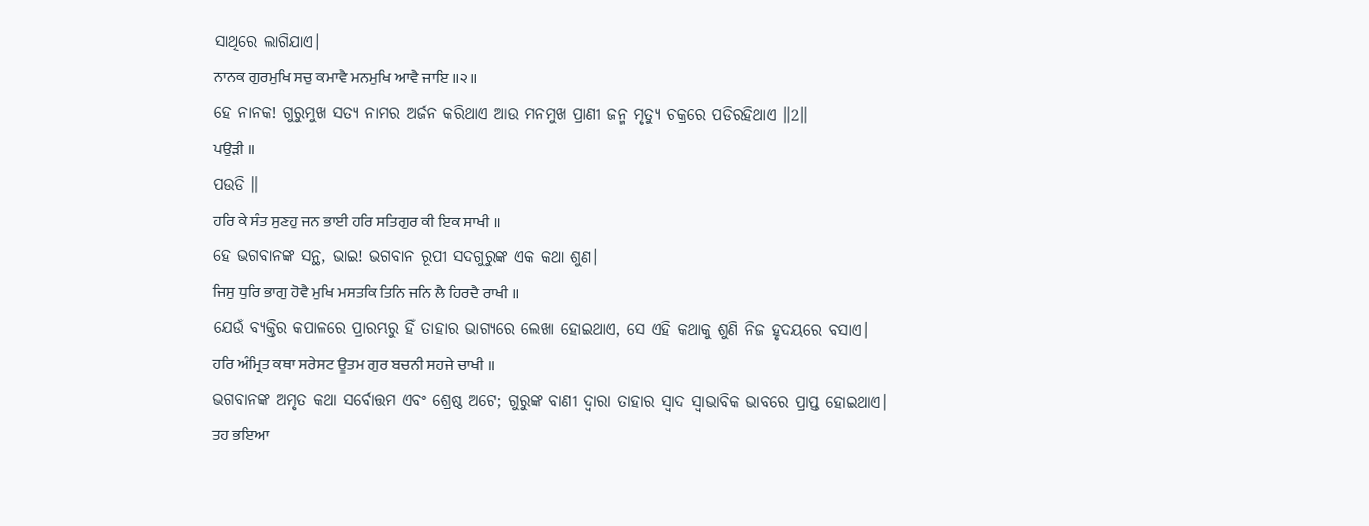ସାଥିରେ ଲାଗିଯାଏ।
ਨਾਨਕ ਗੁਰਮੁਖਿ ਸਚੁ ਕਮਾਵੈ ਮਨਮੁਖਿ ਆਵੈ ਜਾਇ ॥੨॥
ହେ ନାନକ! ଗୁରୁମୁଖ ସତ୍ୟ ନାମର ଅର୍ଜନ କରିଥାଏ ଆଉ ମନମୁଖ ପ୍ରାଣୀ ଜନ୍ମ ମୃତ୍ୟୁ ଚକ୍ରରେ ପଡିରହିଥାଏ ॥2॥
ਪਉੜੀ ॥
ପଉଡି ॥
ਹਰਿ ਕੇ ਸੰਤ ਸੁਣਹੁ ਜਨ ਭਾਈ ਹਰਿ ਸਤਿਗੁਰ ਕੀ ਇਕ ਸਾਖੀ ॥
ହେ ଭଗବାନଙ୍କ ସନ୍ଥ, ଭାଇ! ଭଗବାନ ରୂପୀ ସଦଗୁରୁଙ୍କ ଏକ କଥା ଶୁଣ।
ਜਿਸੁ ਧੁਰਿ ਭਾਗੁ ਹੋਵੈ ਮੁਖਿ ਮਸਤਕਿ ਤਿਨਿ ਜਨਿ ਲੈ ਹਿਰਦੈ ਰਾਖੀ ॥
ଯେଉଁ ବ୍ୟକ୍ତିର କପାଳରେ ପ୍ରାରମ୍ଭରୁ ହିଁ ତାହାର ଭାଗ୍ୟରେ ଲେଖା ହୋଇଥାଏ, ସେ ଏହି କଥାକୁ ଶୁଣି ନିଜ ହୃଦୟରେ ବସାଏ।
ਹਰਿ ਅੰਮ੍ਰਿਤ ਕਥਾ ਸਰੇਸਟ ਊਤਮ ਗੁਰ ਬਚਨੀ ਸਹਜੇ ਚਾਖੀ ॥
ଭଗବାନଙ୍କ ଅମୃତ କଥା ସର୍ବୋତ୍ତମ ଏବଂ ଶ୍ରେଷ୍ଠ ଅଟେ; ଗୁରୁଙ୍କ ବାଣୀ ଦ୍ଵାରା ତାହାର ସ୍ଵାଦ ସ୍ଵାଭାବିକ ଭାବରେ ପ୍ରାପ୍ତ ହୋଇଥାଏ।
ਤਹ ਭਇਆ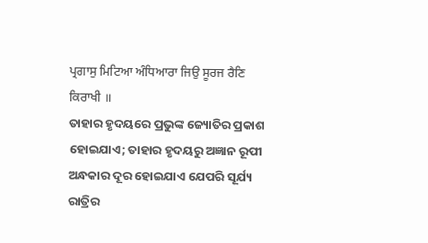ਪ੍ਰਗਾਸੁ ਮਿਟਿਆ ਅੰਧਿਆਰਾ ਜਿਉ ਸੂਰਜ ਰੈਣਿ ਕਿਰਾਖੀ ॥
ତାହାର ହୃଦୟରେ ପ୍ରଭୁଙ୍କ ଜ୍ୟୋତିର ପ୍ରକାଶ ହୋଇଯାଏ; ତାହାର ହୃଦୟରୁ ଅଜ୍ଞାନ ରୂପୀ ଅନ୍ଧକାର ଦୂର ହୋଇଯାଏ ଯେପରି ସୂର୍ଯ୍ୟ ରାତ୍ରିର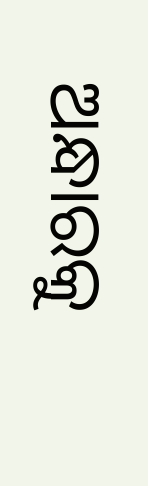ଅନ୍ଧାରକୁ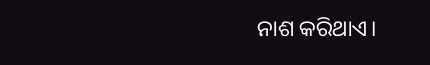ନାଶ କରିଥାଏ।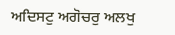ਅਦਿਸਟੁ ਅਗੋਚਰੁ ਅਲਖੁ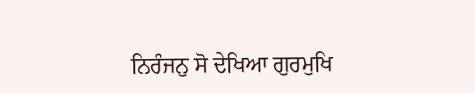ਨਿਰੰਜਨੁ ਸੋ ਦੇਖਿਆ ਗੁਰਮੁਖਿ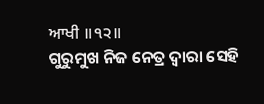ਆਖੀ ॥੧੨॥
ଗୁରୁମୁଖ ନିଜ ନେତ୍ର ଦ୍ଵାରା ସେହି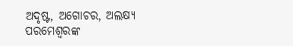ଅଦୃଷ୍ଟ, ଅଗୋଚର, ଅଲକ୍ଷ୍ୟ ପରମେଶ୍ଵରଙ୍କ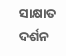ସାକ୍ଷାତ ଦର୍ଶନ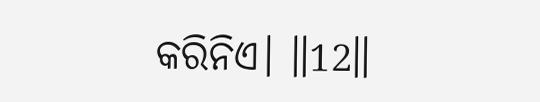କରିନିଏ। ॥12॥